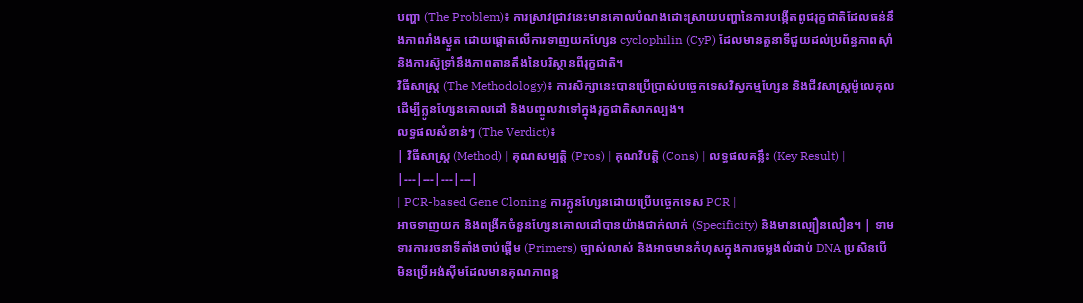បញ្ហា (The Problem)៖ ការស្រាវជ្រាវនេះមានគោលបំណងដោះស្រាយបញ្ហានៃការបង្កើតពូជរុក្ខជាតិដែលធន់នឹងភាពរាំងស្ងួត ដោយផ្តោតលើការទាញយកហ្សែន cyclophilin (CyP) ដែលមានតួនាទីជួយដល់ប្រព័ន្ធភាពស៊ាំ និងការស៊ូទ្រាំនឹងភាពតានតឹងនៃបរិស្ថានពីរុក្ខជាតិ។
វិធីសាស្ត្រ (The Methodology)៖ ការសិក្សានេះបានប្រើប្រាស់បច្ចេកទេសវិស្វកម្មហ្សែន និងជីវសាស្ត្រម៉ូលេគុល ដើម្បីក្លូនហ្សែនគោលដៅ និងបញ្ចូលវាទៅក្នុងរុក្ខជាតិសាកល្បង។
លទ្ធផលសំខាន់ៗ (The Verdict)៖
| វិធីសាស្ត្រ (Method) | គុណសម្បត្តិ (Pros) | គុណវិបត្តិ (Cons) | លទ្ធផលគន្លឹះ (Key Result) |
|---|---|---|---|
| PCR-based Gene Cloning ការក្លូនហ្សែនដោយប្រើបច្ចេកទេស PCR |
អាចទាញយក និងពង្រីកចំនួនហ្សែនគោលដៅបានយ៉ាងជាក់លាក់ (Specificity) និងមានល្បឿនលឿន។ | ទាមទារការរចនាទីតាំងចាប់ផ្តើម (Primers) ច្បាស់លាស់ និងអាចមានកំហុសក្នុងការចម្លងលំដាប់ DNA ប្រសិនបើមិនប្រើអង់ស៊ីមដែលមានគុណភាពខ្ព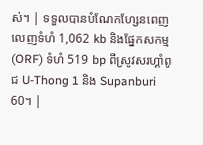ស់។ | ទទួលបានបំណែកហ្សែនពេញលេញទំហំ 1,062 kb និងផ្នែកសកម្ម (ORF) ទំហំ 519 bp ពីស្រូវសរហ្គាំពូជ U-Thong 1 និង Supanburi 60។ |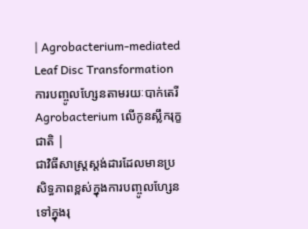| Agrobacterium-mediated Leaf Disc Transformation ការបញ្ចូលហ្សែនតាមរយៈបាក់តេរី Agrobacterium លើកូនស្លឹករុក្ខជាតិ |
ជាវិធីសាស្ត្រស្តង់ដារដែលមានប្រសិទ្ធភាពខ្ពស់ក្នុងការបញ្ចូលហ្សែនទៅក្នុងរុ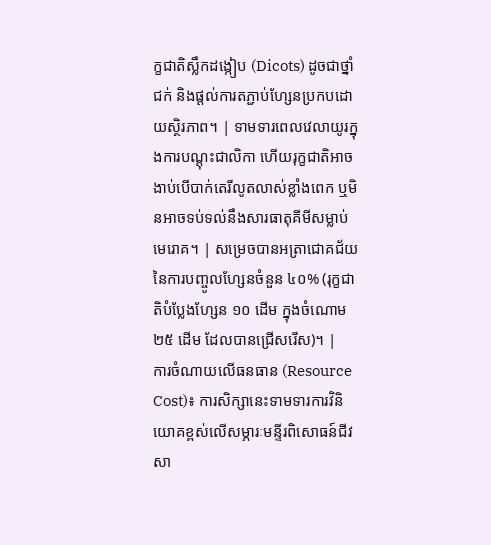ក្ខជាតិស្លឹកដង្កៀប (Dicots) ដូចជាថ្នាំជក់ និងផ្តល់ការតភ្ជាប់ហ្សែនប្រកបដោយស្ថិរភាព។ | ទាមទារពេលវេលាយូរក្នុងការបណ្តុះជាលិកា ហើយរុក្ខជាតិអាចងាប់បើបាក់តេរីលូតលាស់ខ្លាំងពេក ឬមិនអាចទប់ទល់នឹងសារធាតុគីមីសម្លាប់មេរោគ។ | សម្រេចបានអត្រាជោគជ័យនៃការបញ្ចូលហ្សែនចំនួន ៤០% (រុក្ខជាតិបំប្លែងហ្សែន ១០ ដើម ក្នុងចំណោម ២៥ ដើម ដែលបានជ្រើសរើស)។ |
ការចំណាយលើធនធាន (Resource Cost)៖ ការសិក្សានេះទាមទារការវិនិយោគខ្ពស់លើសម្ភារៈមន្ទីរពិសោធន៍ជីវសា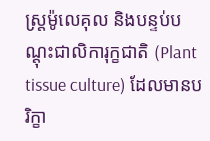ស្ត្រម៉ូលេគុល និងបន្ទប់បណ្តុះជាលិការុក្ខជាតិ (Plant tissue culture) ដែលមានបរិក្ខា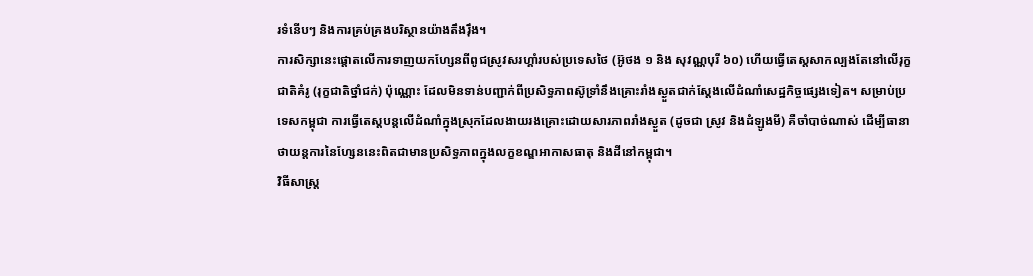រទំនើបៗ និងការគ្រប់គ្រងបរិស្ថានយ៉ាងតឹងរ៉ឹង។
ការសិក្សានេះផ្តោតលើការទាញយកហ្សែនពីពូជស្រូវសរហ្គាំរបស់ប្រទេសថៃ (អ៊ូថង ១ និង សុវណ្ណបុរី ៦០) ហើយធ្វើតេស្តសាកល្បងតែនៅលើរុក្ខជាតិគំរូ (រុក្ខជាតិថ្នាំជក់) ប៉ុណ្ណោះ ដែលមិនទាន់បញ្ជាក់ពីប្រសិទ្ធភាពស៊ូទ្រាំនឹងគ្រោះរាំងស្ងួតជាក់ស្តែងលើដំណាំសេដ្ឋកិច្ចផ្សេងទៀត។ សម្រាប់ប្រទេសកម្ពុជា ការធ្វើតេស្តបន្តលើដំណាំក្នុងស្រុកដែលងាយរងគ្រោះដោយសារភាពរាំងស្ងួត (ដូចជា ស្រូវ និងដំឡូងមី) គឺចាំបាច់ណាស់ ដើម្បីធានាថាយន្តការនៃហ្សែននេះពិតជាមានប្រសិទ្ធភាពក្នុងលក្ខខណ្ឌអាកាសធាតុ និងដីនៅកម្ពុជា។
វិធីសាស្ត្រ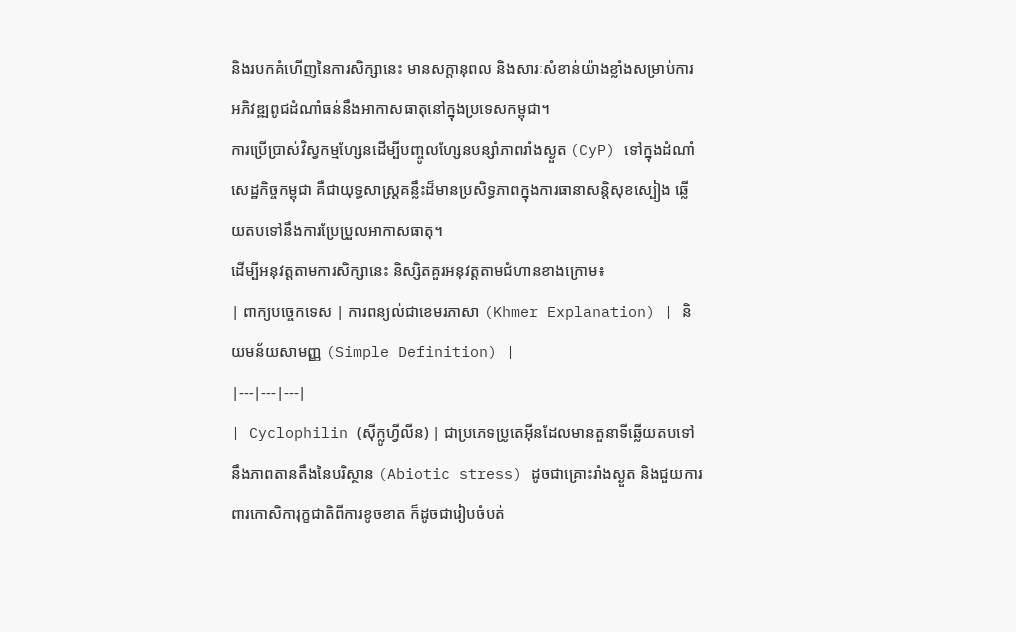និងរបកគំហើញនៃការសិក្សានេះ មានសក្តានុពល និងសារៈសំខាន់យ៉ាងខ្លាំងសម្រាប់ការអភិវឌ្ឍពូជដំណាំធន់នឹងអាកាសធាតុនៅក្នុងប្រទេសកម្ពុជា។
ការប្រើប្រាស់វិស្វកម្មហ្សែនដើម្បីបញ្ចូលហ្សែនបន្សាំភាពរាំងស្ងួត (CyP) ទៅក្នុងដំណាំសេដ្ឋកិច្ចកម្ពុជា គឺជាយុទ្ធសាស្ត្រគន្លឹះដ៏មានប្រសិទ្ធភាពក្នុងការធានាសន្តិសុខស្បៀង ឆ្លើយតបទៅនឹងការប្រែប្រួលអាកាសធាតុ។
ដើម្បីអនុវត្តតាមការសិក្សានេះ និស្សិតគួរអនុវត្តតាមជំហានខាងក្រោម៖
| ពាក្យបច្ចេកទេស | ការពន្យល់ជាខេមរភាសា (Khmer Explanation) | និយមន័យសាមញ្ញ (Simple Definition) |
|---|---|---|
| Cyclophilin (ស៊ីក្លូហ្វីលីន) | ជាប្រភេទប្រូតេអ៊ីនដែលមានតួនាទីឆ្លើយតបទៅនឹងភាពតានតឹងនៃបរិស្ថាន (Abiotic stress) ដូចជាគ្រោះរាំងស្ងួត និងជួយការពារកោសិការុក្ខជាតិពីការខូចខាត ក៏ដូចជារៀបចំបត់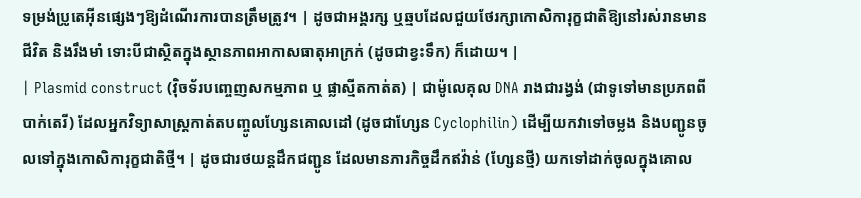ទម្រង់ប្រូតេអ៊ីនផ្សេងៗឱ្យដំណើរការបានត្រឹមត្រូវ។ | ដូចជាអង្គរក្ស ឬឆ្មបដែលជួយថែរក្សាកោសិការុក្ខជាតិឱ្យនៅរស់រានមានជីវិត និងរឹងមាំ ទោះបីជាស្ថិតក្នុងស្ថានភាពអាកាសធាតុអាក្រក់ (ដូចជាខ្វះទឹក) ក៏ដោយ។ |
| Plasmid construct (វ៉ិចទ័របញ្ចេញសកម្មភាព ឬ ផ្លាស្មីតកាត់ត) | ជាម៉ូលេគុល DNA រាងជារង្វង់ (ជាទូទៅមានប្រភពពីបាក់តេរី) ដែលអ្នកវិទ្យាសាស្ត្រកាត់តបញ្ចូលហ្សែនគោលដៅ (ដូចជាហ្សែន Cyclophilin) ដើម្បីយកវាទៅចម្លង និងបញ្ជូនចូលទៅក្នុងកោសិការុក្ខជាតិថ្មី។ | ដូចជារថយន្តដឹកជញ្ជូន ដែលមានភារកិច្ចដឹកឥវ៉ាន់ (ហ្សែនថ្មី) យកទៅដាក់ចូលក្នុងគោល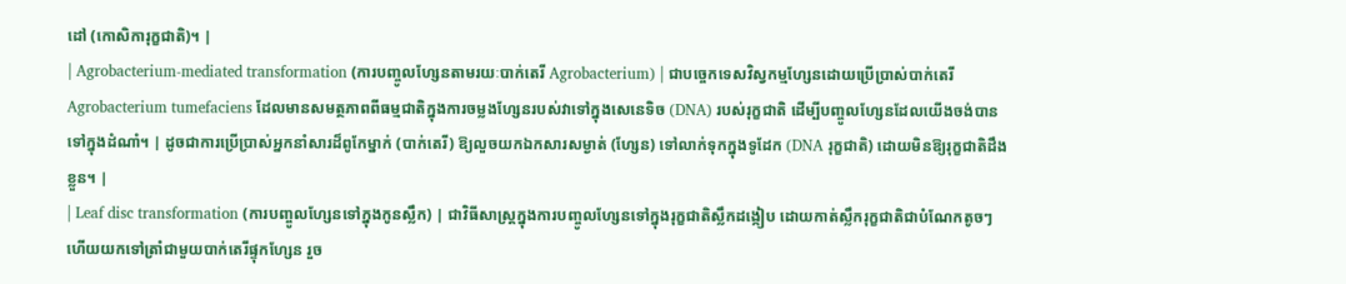ដៅ (កោសិការុក្ខជាតិ)។ |
| Agrobacterium-mediated transformation (ការបញ្ចូលហ្សែនតាមរយៈបាក់តេរី Agrobacterium) | ជាបច្ចេកទេសវិស្វកម្មហ្សែនដោយប្រើប្រាស់បាក់តេរី Agrobacterium tumefaciens ដែលមានសមត្ថភាពពីធម្មជាតិក្នុងការចម្លងហ្សែនរបស់វាទៅក្នុងសេនេទិច (DNA) របស់រុក្ខជាតិ ដើម្បីបញ្ចូលហ្សែនដែលយើងចង់បានទៅក្នុងដំណាំ។ | ដូចជាការប្រើប្រាស់អ្នកនាំសារដ៏ពូកែម្នាក់ (បាក់តេរី) ឱ្យលួចយកឯកសារសម្ងាត់ (ហ្សែន) ទៅលាក់ទុកក្នុងទូដែក (DNA រុក្ខជាតិ) ដោយមិនឱ្យរុក្ខជាតិដឹងខ្លួន។ |
| Leaf disc transformation (ការបញ្ចូលហ្សែនទៅក្នុងកូនស្លឹក) | ជាវិធីសាស្ត្រក្នុងការបញ្ចូលហ្សែនទៅក្នុងរុក្ខជាតិស្លឹកដង្កៀប ដោយកាត់ស្លឹករុក្ខជាតិជាបំណែកតូចៗ ហើយយកទៅត្រាំជាមួយបាក់តេរីផ្ទុកហ្សែន រួច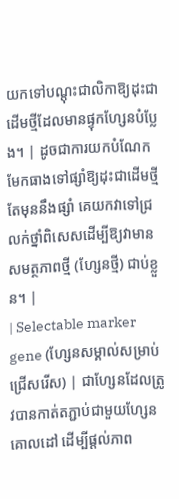យកទៅបណ្តុះជាលិកាឱ្យដុះជាដើមថ្មីដែលមានផ្ទុកហ្សែនបំប្លែង។ | ដូចជាការយកបំណែកមែកធាងទៅផ្សាំឱ្យដុះជាដើមថ្មី តែមុននឹងផ្សាំ គេយកវាទៅជ្រលក់ថ្នាំពិសេសដើម្បីឱ្យវាមានសមត្ថភាពថ្មី (ហ្សែនថ្មី) ជាប់ខ្លួន។ |
| Selectable marker gene (ហ្សែនសម្គាល់សម្រាប់ជ្រើសរើស) | ជាហ្សែនដែលត្រូវបានកាត់តភ្ជាប់ជាមួយហ្សែនគោលដៅ ដើម្បីផ្តល់ភាព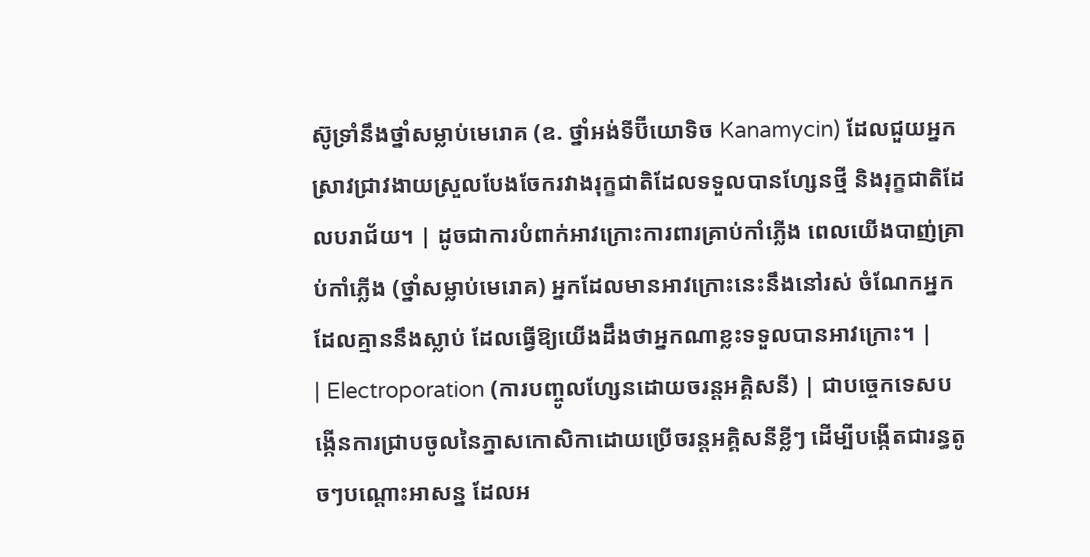ស៊ូទ្រាំនឹងថ្នាំសម្លាប់មេរោគ (ឧ. ថ្នាំអង់ទីប៊ីយោទិច Kanamycin) ដែលជួយអ្នកស្រាវជ្រាវងាយស្រួលបែងចែករវាងរុក្ខជាតិដែលទទួលបានហ្សែនថ្មី និងរុក្ខជាតិដែលបរាជ័យ។ | ដូចជាការបំពាក់អាវក្រោះការពារគ្រាប់កាំភ្លើង ពេលយើងបាញ់គ្រាប់កាំភ្លើង (ថ្នាំសម្លាប់មេរោគ) អ្នកដែលមានអាវក្រោះនេះនឹងនៅរស់ ចំណែកអ្នកដែលគ្មាននឹងស្លាប់ ដែលធ្វើឱ្យយើងដឹងថាអ្នកណាខ្លះទទួលបានអាវក្រោះ។ |
| Electroporation (ការបញ្ចូលហ្សែនដោយចរន្តអគ្គិសនី) | ជាបច្ចេកទេសបង្កើនការជ្រាបចូលនៃភ្នាសកោសិកាដោយប្រើចរន្តអគ្គិសនីខ្លីៗ ដើម្បីបង្កើតជារន្ធតូចៗបណ្តោះអាសន្ន ដែលអ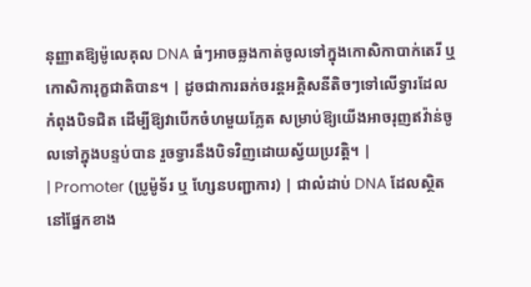នុញ្ញាតឱ្យម៉ូលេគុល DNA ធំៗអាចឆ្លងកាត់ចូលទៅក្នុងកោសិកាបាក់តេរី ឬកោសិការុក្ខជាតិបាន។ | ដូចជាការឆក់ចរន្តអគ្គិសនីតិចៗទៅលើទ្វារដែលកំពុងបិទជិត ដើម្បីឱ្យវាបើកចំហមួយភ្លែត សម្រាប់ឱ្យយើងអាចរុញឥវ៉ាន់ចូលទៅក្នុងបន្ទប់បាន រួចទ្វារនឹងបិទវិញដោយស្វ័យប្រវត្តិ។ |
| Promoter (ប្រូម៉ូទ័រ ឬ ហ្សែនបញ្ជាការ) | ជាលំដាប់ DNA ដែលស្ថិតនៅផ្នែកខាង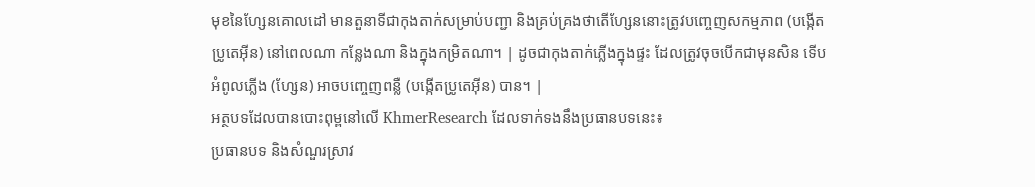មុខនៃហ្សែនគោលដៅ មានតួនាទីជាកុងតាក់សម្រាប់បញ្ជា និងគ្រប់គ្រងថាតើហ្សែននោះត្រូវបញ្ចេញសកម្មភាព (បង្កើតប្រូតេអ៊ីន) នៅពេលណា កន្លែងណា និងក្នុងកម្រិតណា។ | ដូចជាកុងតាក់ភ្លើងក្នុងផ្ទះ ដែលត្រូវចុចបើកជាមុនសិន ទើបអំពូលភ្លើង (ហ្សែន) អាចបញ្ចេញពន្លឺ (បង្កើតប្រូតេអ៊ីន) បាន។ |
អត្ថបទដែលបានបោះពុម្ពនៅលើ KhmerResearch ដែលទាក់ទងនឹងប្រធានបទនេះ៖
ប្រធានបទ និងសំណួរស្រាវ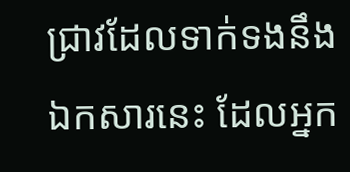ជ្រាវដែលទាក់ទងនឹងឯកសារនេះ ដែលអ្នក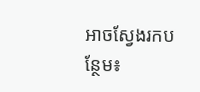អាចស្វែងរកបន្ថែម៖